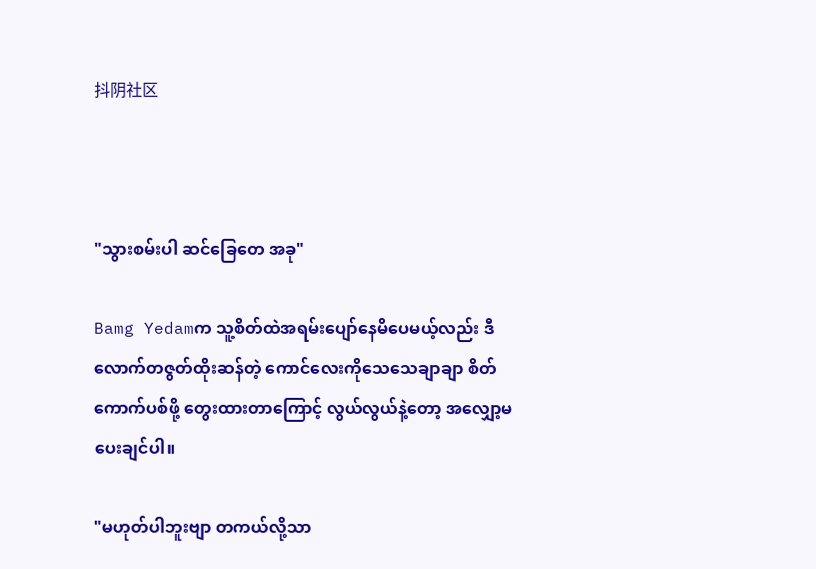抖阴社区



"သွားစမ်းပါ ဆင်ခြေတေ အခု"

Bamg Yedamက သူ့စိတ်ထဲအရမ်းပျော်နေမိပေမယ့်လည်း ဒီလောက်တဇွတ်ထိုးဆန်တဲ့ ကောင်လေးကိုသေသေချာချာ စိတ်ကောက်ပစ်ဖို့ တွေးထားတာကြောင့် လွယ်လွယ်နဲ့တော့ အလျှော့မပေးချင်ပါ။

"မဟုတ်ပါဘူးဗျာ တကယ်လို့သာ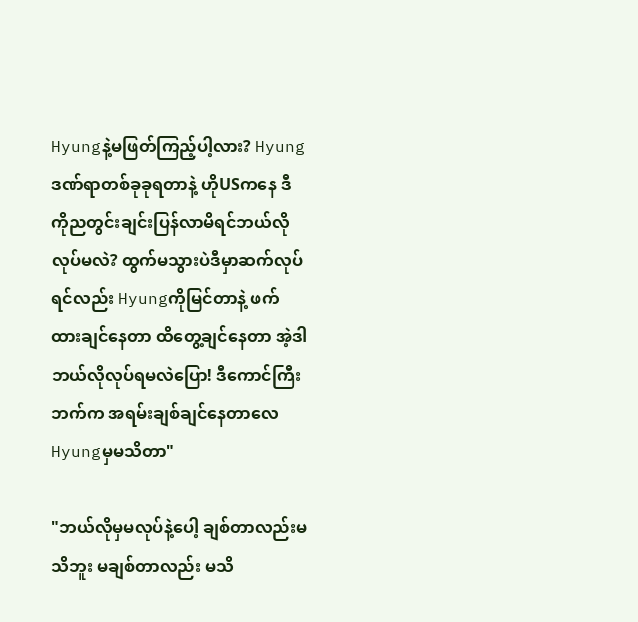Hyungနဲ့မဖြတ်ကြည့်ပါ့လား? Hyungဒဏ်ရာတစ်ခုခုရတာနဲ့ ဟိုUSကနေ ဒီကိုညတွင်းချင်းပြန်လာမိရင်ဘယ်လိုလုပ်မလဲ? ထွက်မသွားပဲဒီမှာဆက်လုပ်ရင်လည်း Hyungကိုမြင်တာနဲ့ ဖက်ထားချင်နေတာ ထိတွေ့ချင်နေတာ အဲ့ဒါဘယ်လိုလုပ်ရမလဲပြော! ဒီကောင်ကြီးဘက်က အရမ်းချစ်ချင်နေတာလေ Hyungမှမသိတာ"

"ဘယ်လိုမှမလုပ်နဲ့ပေါ့ ချစ်တာလည်းမသိဘူး မချစ်တာလည်း မသိ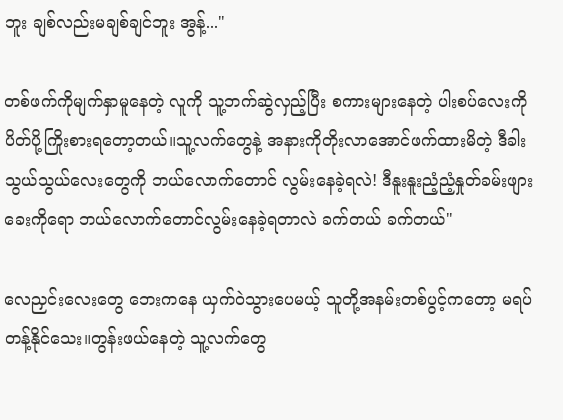ဘူး ချစ်လည်းမချစ်ချင်ဘူး အွန့်..."

တစ်ဖက်ကိုမျက်နှာမူနေတဲ့ လူကို သူ့ဘက်ဆွဲလှည့်ပြီး စကားများနေတဲ့ ပါးစပ်လေးကို ပိတ်ပို့ကြိုးစားရတော့တယ်။သူ့လက်တွေနဲ့ အနားကိုတိုးလာအောင်ဖက်ထားမိတဲ့ ဒီခါးသွယ်သွယ်လေးတွေကို ဘယ်လောက်တောင် လွမ်းနေခဲ့ရလဲ! ဒီနူးနူးညံ့ညံ့နှုတ်ခမ်းဖျားခေးကိုရော ဘယ်လောက်တောင်လွမ်းနေခဲ့ရတာလဲ ခက်တယ် ခက်တယ်"

လေညှင်းလေးတွေ ဘေးကနေ ယှက်ဝဲသွားပေမယ့် သူတို့အနမ်းတစ်ပွင့်ကတော့ မရပ်တန့်နိုင်သေး။တွန်းဖယ်နေတဲ့ သူ့လက်တွေ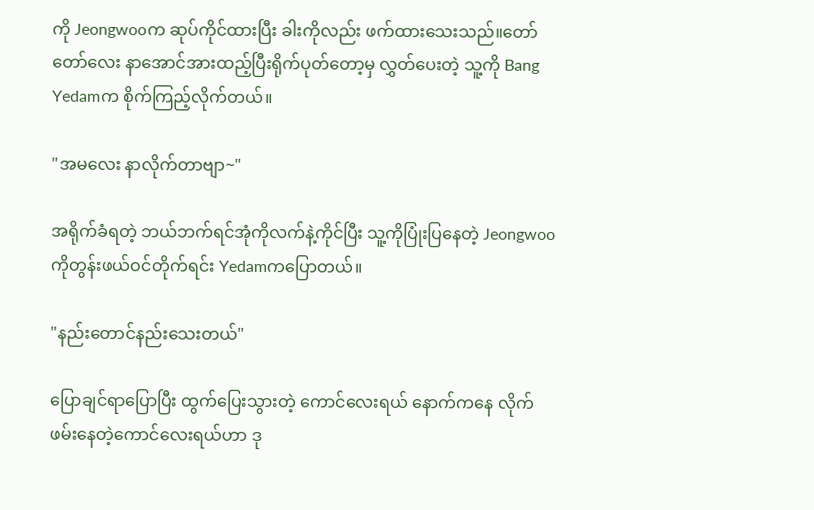ကို Jeongwooက ဆုပ်ကိုင်ထားပြီး ခါးကိုလည်း ဖက်ထားသေးသည်။တော်တော်လေး နာအောင်အားထည့်ပြီးရိုက်ပုတ်တော့မှ လွှတ်ပေးတဲ့ သူ့ကို Bang Yedamက စိုက်ကြည့်လိုက်တယ်။

"အမလေး နာလိုက်တာဗျာ~"

အရိုက်ခံရတဲ့ ဘယ်ဘက်ရင်အုံကိုလက်နဲ့ကိုင်ပြီး သူ့ကိုပြုံးပြနေတဲ့ Jeongwooကိုတွန်းဖယ်ဝင်တိုက်ရင်း Yedamကပြောတယ်။

"နည်းတောင်နည်းသေးတယ်"

ပြောချင်ရာပြောပြီး ထွက်ပြေးသွားတဲ့ ကောင်လေးရယ် နောက်ကနေ လိုက်ဖမ်းနေတဲ့ကောင်လေးရယ်ဟာ ဒု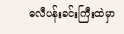ဓလီပန်းခင်းကြီးထဲမှာ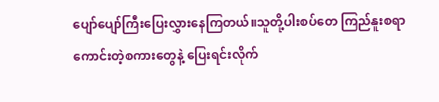ပျော်ပျော်ကြီးပြေးလွှားနေကြတယ်။သူတို့ပါးစပ်တေ ကြည်နူးစရာကောင်းတဲ့စကားတွေနဲ့ ပြေးရင်းလိုက်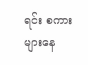ရင်း စကားများနေ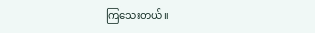ကြသေးတယ်။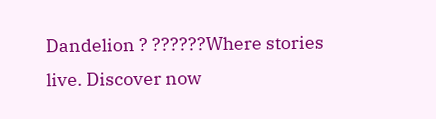Dandelion ? ??????Where stories live. Discover now